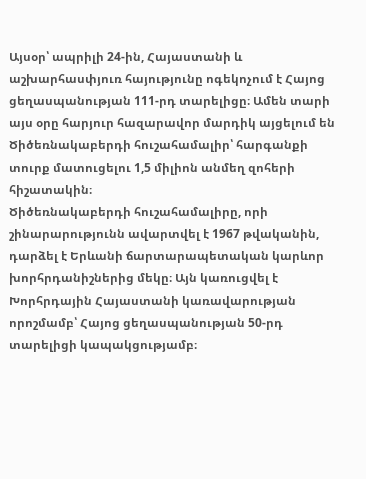Այսօր՝ ապրիլի 24-ին, Հայաստանի և աշխարհասփյուռ հայությունը ոգեկոչում է Հայոց ցեղասպանության 111-րդ տարելիցը։ Ամեն տարի այս օրը հարյուր հազարավոր մարդիկ այցելում են Ծիծեռնակաբերդի հուշահամալիր՝ հարգանքի տուրք մատուցելու 1,5 միլիոն անմեղ զոհերի հիշատակին։
Ծիծեռնակաբերդի հուշահամալիրը, որի շինարարությունն ավարտվել է 1967 թվականին, դարձել է Երևանի ճարտարապետական կարևոր խորհրդանիշներից մեկը։ Այն կառուցվել է Խորհրդային Հայաստանի կառավարության որոշմամբ՝ Հայոց ցեղասպանության 50-րդ տարելիցի կապակցությամբ։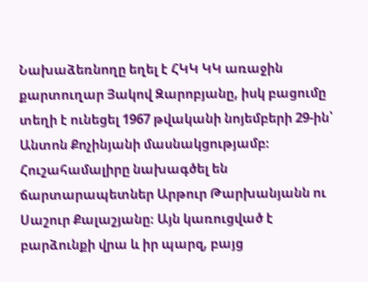Նախաձեռնողը եղել է ՀԿԿ ԿԿ առաջին քարտուղար Յակով Զարոբյանը, իսկ բացումը տեղի է ունեցել 1967 թվականի նոյեմբերի 29-ին՝ Անտոն Քոչինյանի մասնակցությամբ։
Հուշահամալիրը նախագծել են ճարտարապետներ Արթուր Թարխանյանն ու Սաշուր Քալաշյանը։ Այն կառուցված է բարձունքի վրա և իր պարզ, բայց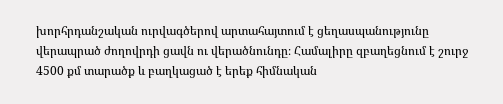խորհրդանշական ուրվագծերով արտահայտում է ցեղասպանությունը վերապրած ժողովրդի ցավն ու վերածնունդը։ Համալիրը զբաղեցնում է շուրջ 4500 քմ տարածք և բաղկացած է երեք հիմնական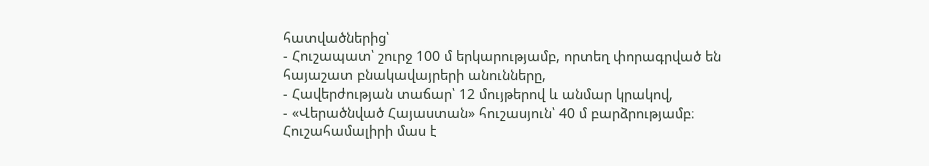հատվածներից՝
- Հուշապատ՝ շուրջ 100 մ երկարությամբ, որտեղ փորագրված են հայաշատ բնակավայրերի անունները,
- Հավերժության տաճար՝ 12 մույթերով և անմար կրակով,
- «Վերածնված Հայաստան» հուշասյուն՝ 40 մ բարձրությամբ։
Հուշահամալիրի մաս է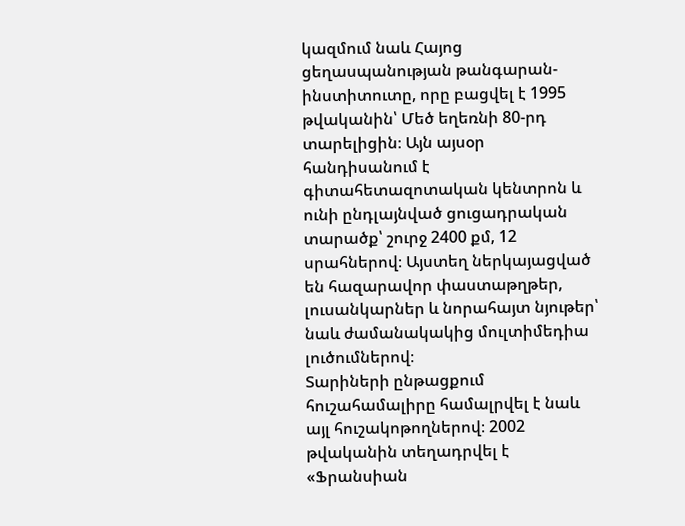կազմում նաև Հայոց ցեղասպանության թանգարան-ինստիտուտը, որը բացվել է 1995 թվականին՝ Մեծ եղեռնի 80-րդ տարելիցին։ Այն այսօր հանդիսանում է գիտահետազոտական կենտրոն և ունի ընդլայնված ցուցադրական տարածք՝ շուրջ 2400 քմ, 12 սրահներով։ Այստեղ ներկայացված են հազարավոր փաստաթղթեր, լուսանկարներ և նորահայտ նյութեր՝ նաև ժամանակակից մուլտիմեդիա լուծումներով։
Տարիների ընթացքում հուշահամալիրը համալրվել է նաև այլ հուշակոթողներով։ 2002 թվականին տեղադրվել է «Ֆրանսիան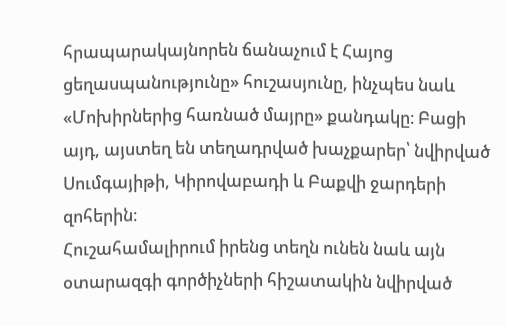հրապարակայնորեն ճանաչում է Հայոց ցեղասպանությունը» հուշասյունը, ինչպես նաև «Մոխիրներից հառնած մայրը» քանդակը։ Բացի այդ, այստեղ են տեղադրված խաչքարեր՝ նվիրված Սումգայիթի, Կիրովաբադի և Բաքվի ջարդերի զոհերին։
Հուշահամալիրում իրենց տեղն ունեն նաև այն օտարազգի գործիչների հիշատակին նվիրված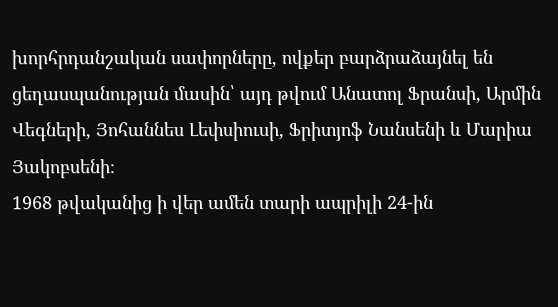խորհրդանշական սափորները, ովքեր բարձրաձայնել են ցեղասպանության մասին՝ այդ թվում Անատոլ Ֆրանսի, Արմին Վեգների, Յոհաննես Լեփսիուսի, Ֆրիտյոֆ Նանսենի և Մարիա Յակոբսենի։
1968 թվականից ի վեր ամեն տարի ապրիլի 24-ին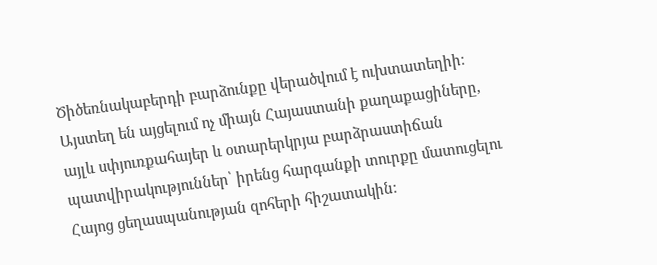Ծիծեռնակաբերդի բարձունքը վերածվում է ուխտատեղիի։ Այստեղ են այցելում ոչ միայն Հայաստանի քաղաքացիները, այլև սփյուռքահայեր և օտարերկրյա բարձրաստիճան պատվիրակություններ՝ իրենց հարգանքի տուրքը մատուցելու Հայոց ցեղասպանության զոհերի հիշատակին։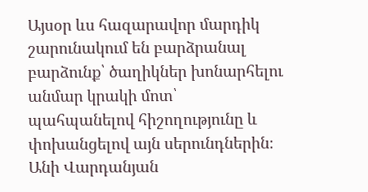Այսօր ևս հազարավոր մարդիկ շարունակում են բարձրանալ բարձունք՝ ծաղիկներ խոնարհելու անմար կրակի մոտ՝ պահպանելով հիշողությունը և փոխանցելով այն սերունդներին։
Անի Վարդանյան